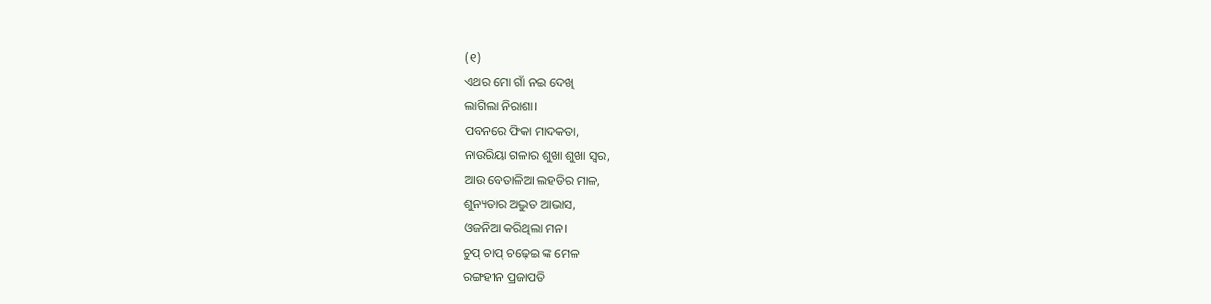(୧)
ଏଥର ମୋ ଗାଁ ନଇ ଦେଖି
ଲାଗିଲା ନିରାଶା।
ପବନରେ ଫିକା ମାଦକତା,
ନାଉରିୟା ଗଳାର ଶୁଖା ଶୁଖା ସ୍ବର,
ଆଉ ବେତାଳିଆ ଲହଡିର ମାଳ,
ଶୁନ୍ୟତାର ଅଦ୍ଭୁତ ଆଭାସ,
ଓଜନିଆ କରିଥିଲା ମନ।
ଚୁପ୍ ଚାପ୍ ଚଢ଼େଇ ଙ୍କ ମେଳ
ରଙ୍ଗହୀନ ପ୍ରଜାପତି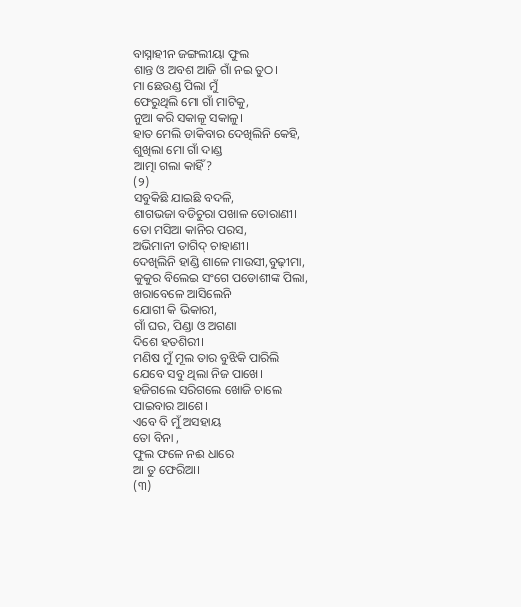ବାସ୍ନାହୀନ ଜଙ୍ଗଲୀୟା ଫୁଲ
ଶାନ୍ତ ଓ ଅବଶ ଆଜି ଗାଁ ନଇ ତୁଠ।
ମା ଛେଉଣ୍ଡ ପିଲା ମୁଁ
ଫେରୁଥିଲି ମୋ ଗାଁ ମାଟିକୁ,
ନୁଆ କରି ସକାଳୂ ସକାଳୁ।
ହାତ ମେଲି ଡାକିବାର ଦେଖିଲିନି କେହି,
ଶୁଖିଲା ମୋ ଗାଁ ଦାଣ୍ଡ
ଆତ୍ମା ଗଲା କାହିଁ?
(୨)
ସବୁକିଛି ଯାଇଛି ବଦଳି,
ଶାଗଭଜା ବଡିଚୁରା ପଖାଳ ତୋରାଣୀ।
ତୋ ମସିଆ କାନିର ପରସ,
ଅଭିମାନୀ ତାଗିଦ୍ ଚାହାଣୀ।
ଦେଖିଲିନି ହାଣ୍ଡି ଶାଳେ ମାଉସୀ,ବୁଢ଼ୀମା,
କୁକୁର ବିଲେଇ ସଂଗେ ପଡୋଶୀଙ୍କ ପିଲା,
ଖରାବେଳେ ଆସିଲେନି
ଯୋଗୀ କି ଭିକାରୀ,
ଗାଁ ଘର, ପିଣ୍ଡା ଓ ଅଗଣା
ଦିଶେ ହତଶିରୀ।
ମଣିଷ ମୁଁ ମୂଲ ତାର ବୁଝିକି ପାରିଲି
ଯେବେ ସବୁ ଥିଲା ନିଜ ପାଖେ।
ହଜିଗଲେ ସରିଗଲେ ଖୋଜି ଚାଲେ
ପାଇବାର ଆଶେ।
ଏବେ ବି ମୁଁ ଅସହାୟ
ତୋ ବିନା ,
ଫୁଲ ଫଳେ ନଈ ଧାରେ
ଆ ତୁ ଫେରିଆ।
(୩)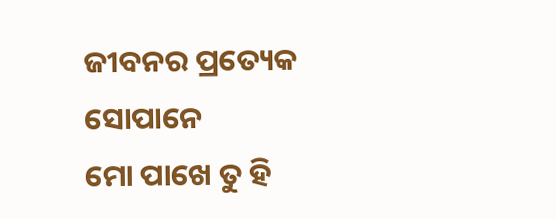ଜୀବନର ପ୍ରତ୍ୟେକ ସୋପାନେ
ମୋ ପାଖେ ତୁ ହି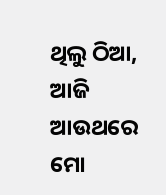ଥିଲୁ ଠିଆ,
ଆଜି ଆଉଥରେ
ମୋ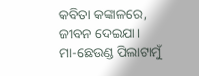କବିତା କଙ୍କାଳରେ,
ଜୀବନ ଦେଇଯା।
ମା-ଛେଉଣ୍ଡ ପିଲାଟାମୁଁ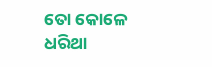ତୋ କୋଳେ ଧରିଥା